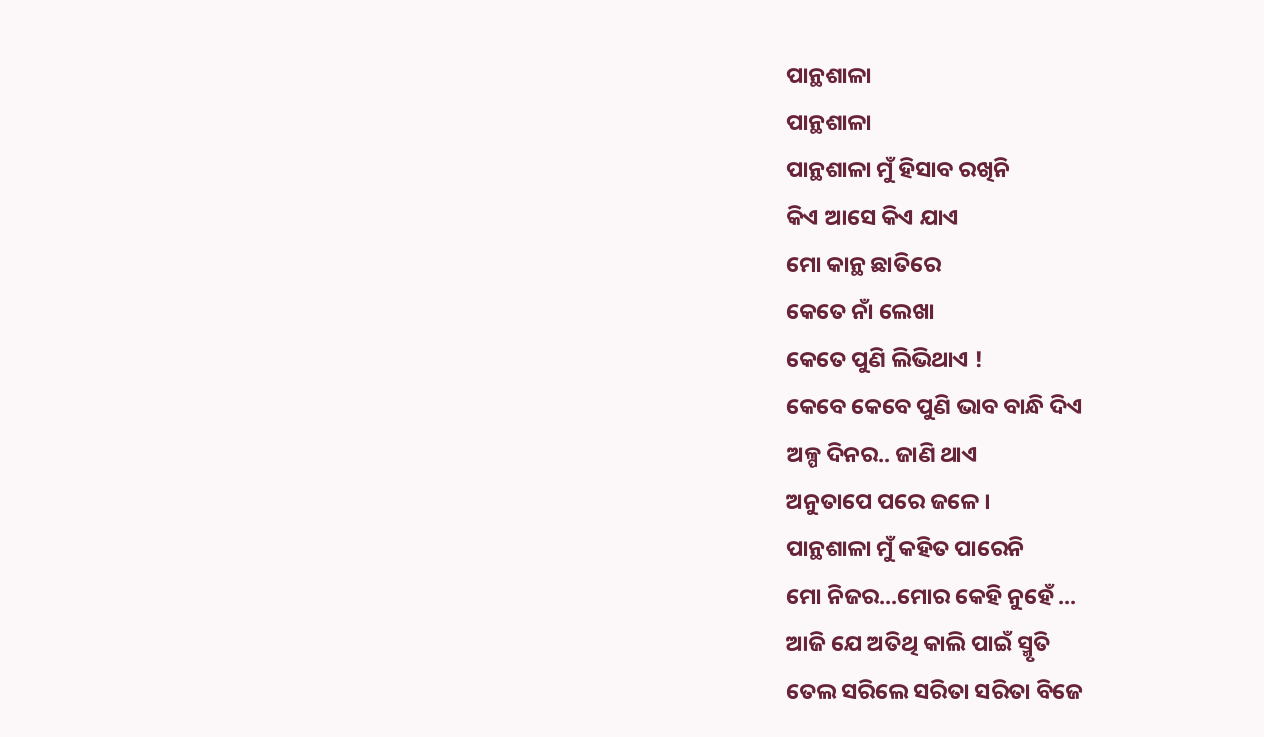ପାନ୍ଥଶାଳା
ପାନ୍ଥଶାଳା
ପାନ୍ଥଶାଳା ମୁଁ ହିସାବ ରଖିନି
କିଏ ଆସେ କିଏ ଯାଏ
ମୋ କାନ୍ଥ ଛାତିରେ
କେତେ ନାଁ ଲେଖା
କେତେ ପୁଣି ଲିଭିଥାଏ !
କେବେ କେବେ ପୁଣି ଭାବ ବାନ୍ଧି ଦିଏ
ଅଳ୍ପ ଦିନର.. ଜାଣି ଥାଏ
ଅନୁତାପେ ପରେ ଜଳେ ।
ପାନ୍ଥଶାଳା ମୁଁ କହିତ ପାରେନି
ମୋ ନିଜର...ମୋର କେହି ନୁହେଁ ...
ଆଜି ଯେ ଅତିଥି କାଲି ପାଇଁ ସ୍ମୃତି
ତେଲ ସରିଲେ ସରିତା ସରିତା ବିଜେ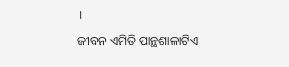।
ଜୀବନ ଏମିତି ପାନ୍ଥଶାଳାଟିଏ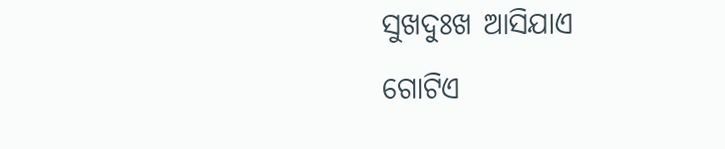ସୁଖଦୁଃଖ ଆସିଯାଏ
ଗୋଟିଏ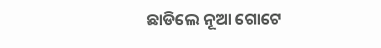ଛାଡିଲେ ନୂଆ ଗୋଟେ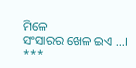ମିଳେ
ସଂସାରର ଖେଳ ଇଏ ...।
***